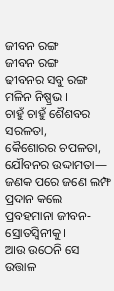ଜୀବନ ରଙ୍ଗ
ଜୀବନ ରଙ୍ଗ
ଢୀବନର ସବୁ ରଙ୍ଗ ମଳିନ ନିଷ୍ପ୍ରଭ ।
ଚାହୁଁ ଚାହୁଁ ଶୈଶବର ସରଳତା,
କୈଶୋରର ଚପଳତା,
ଯୌବନର ଉଦ୍ଦାମତା—
ଜଣକ ପରେ ଜଣେ ଲମ୍ଫ ପ୍ରଦାନ କଲେ
ପ୍ରବହମାନା ଜୀବନ‐ସ୍ରୋତସ୍ୱିନୀକୁ।
ଆଉ ଉଠେନି ସେ ଉତ୍ତାଳ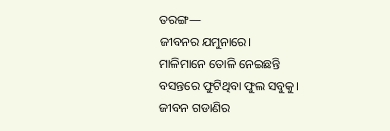ତରଙ୍ଗ—
ଜୀବନର ଯମୁନାରେ।
ମାଳିମାନେ ତୋଳି ନେଇଛନ୍ତି
ବସନ୍ତରେ ଫୁଟିଥିବା ଫୁଲ ସବୁକୁ।
ଜୀବନ ଗଡାଣିର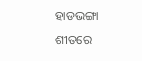ହାଡଭଙ୍ଗା ଶୀତରେ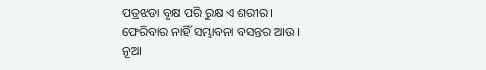ପତ୍ରଝଡା ବୃକ୍ଷ ପରି ରୁକ୍ଷ ଏ ଶରୀର।
ଫେରିବାର ନାହିଁ ସମ୍ଭାବନା ବସନ୍ତର ଆଉ ।
ନୂଆ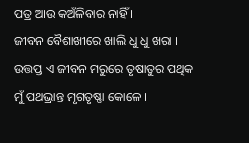ପତ୍ର ଆଉ କଅଁଳିବାର ନାହିଁ ।
ଜୀବନ ବୈଶାଖୀରେ ଖାଲି ଧୁ ଧୁ ଖରା ।
ଉତ୍ତପ୍ତ ଏ ଜୀବନ ମରୁରେ ତୃଷାତୁର ପଥିକ
ମୁଁ ପଥଭ୍ରାନ୍ତ ମୃଗତୃଷ୍ଣା କୋଳେ ।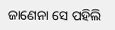ଜାଣେନା ସେ ପହିଲି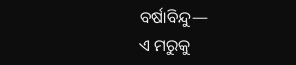ବର୍ଷାବିନ୍ଦୁ—
ଏ ମରୁକୁ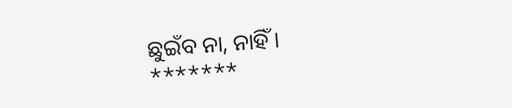ଛୁଇଁବ ନା, ନାହିଁ ।
*******